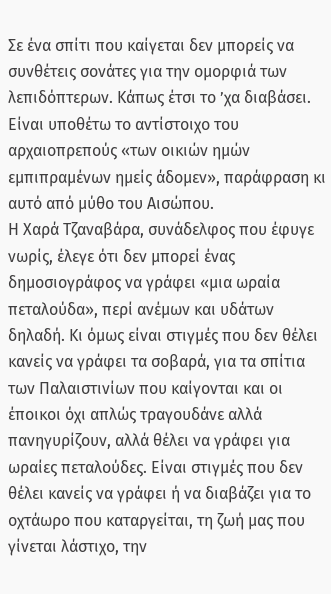Σε ένα σπίτι που καίγεται δεν μπορείς να συνθέτεις σονάτες για την ομορφιά των λεπιδόπτερων. Κάπως έτσι το ’χα διαβάσει. Είναι υποθέτω το αντίστοιχο του αρχαιοπρεπούς «των οικιών ημών εμπιπραμένων ημείς άδομεν», παράφραση κι αυτό από μύθο του Αισώπου.
Η Χαρά Τζαναβάρα, συνάδελφος που έφυγε νωρίς, έλεγε ότι δεν μπορεί ένας δημοσιογράφος να γράφει «μια ωραία πεταλούδα», περί ανέμων και υδάτων δηλαδή. Κι όμως είναι στιγμές που δεν θέλει κανείς να γράφει τα σοβαρά, για τα σπίτια των Παλαιστινίων που καίγονται και οι έποικοι όχι απλώς τραγουδάνε αλλά πανηγυρίζουν, αλλά θέλει να γράφει για ωραίες πεταλούδες. Είναι στιγμές που δεν θέλει κανείς να γράφει ή να διαβάζει για το οχτάωρο που καταργείται, τη ζωή μας που γίνεται λάστιχο, την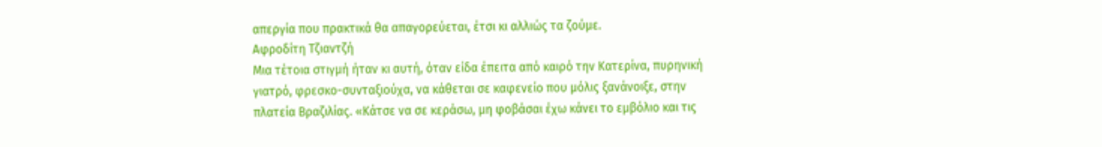απεργία που πρακτικά θα απαγορεύεται, έτσι κι αλλιώς τα ζούμε.
Αφροδίτη Τζιαντζή
Μια τέτοια στιγμή ήταν κι αυτή, όταν είδα έπειτα από καιρό την Κατερίνα, πυρηνική γιατρό, φρεσκο-συνταξιούχα, να κάθεται σε καφενείο που μόλις ξανάνοιξε, στην πλατεία Βραζιλίας. «Κάτσε να σε κεράσω, μη φοβάσαι έχω κάνει το εμβόλιο και τις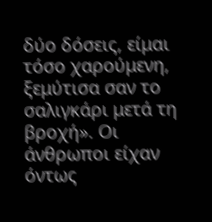δύο δόσεις, είμαι τόσο χαρούμενη, ξεμύτισα σαν το σαλιγκάρι μετά τη βροχή». Οι άνθρωποι είχαν όντως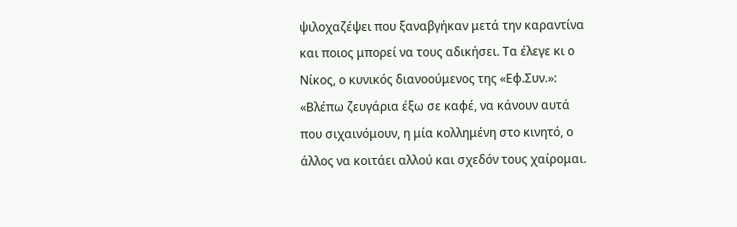ψιλοχαζέψει που ξαναβγήκαν μετά την καραντίνα και ποιος μπορεί να τους αδικήσει. Τα έλεγε κι ο Νίκος, ο κυνικός διανοούμενος της «Εφ.Συν.»: «Βλέπω ζευγάρια έξω σε καφέ, να κάνουν αυτά που σιχαινόμουν, η μία κολλημένη στο κινητό, ο άλλος να κοιτάει αλλού και σχεδόν τους χαίρομαι.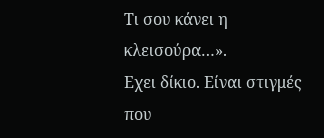Τι σου κάνει η κλεισούρα…».
Εχει δίκιο. Είναι στιγμές που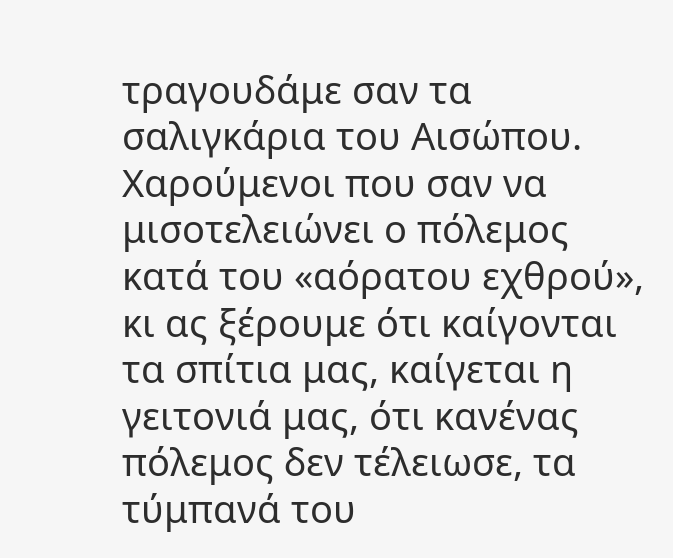τραγουδάμε σαν τα σαλιγκάρια του Αισώπου. Χαρούμενοι που σαν να μισοτελειώνει ο πόλεμος κατά του «αόρατου εχθρού», κι ας ξέρουμε ότι καίγονται τα σπίτια μας, καίγεται η γειτονιά μας, ότι κανένας πόλεμος δεν τέλειωσε, τα τύμπανά του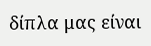δίπλα μας είναι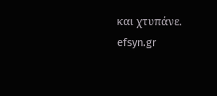και χτυπάνε.
efsyn.gr